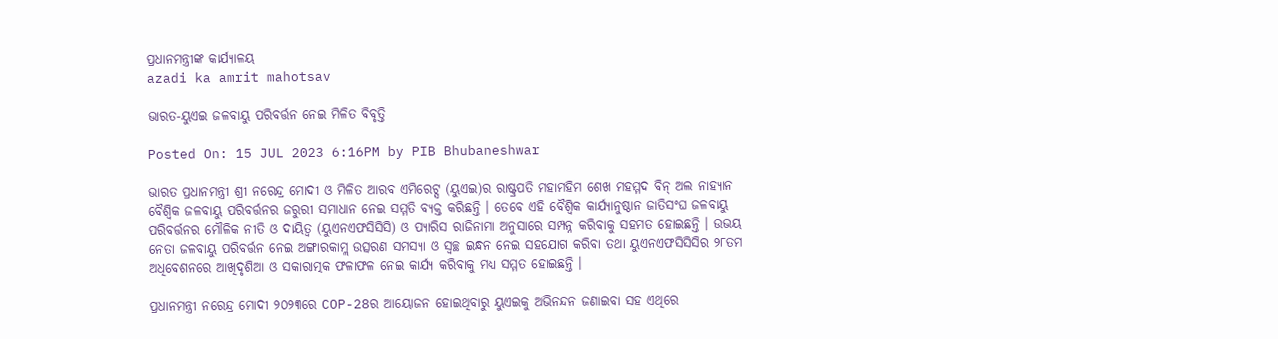ପ୍ରଧାନମନ୍ତ୍ରୀଙ୍କ କାର୍ଯ୍ୟାଳୟ
azadi ka amrit mahotsav

ଭାରତ-ୟୁଏଇ ଜଳବାୟୁ ପରିବର୍ତ୍ତନ ନେଇ ମିଳିତ ବିବୃତ୍ତି

Posted On: 15 JUL 2023 6:16PM by PIB Bhubaneshwar

ଭାରତ ପ୍ରଧାନମନ୍ତ୍ରୀ ଶ୍ରୀ ନରେନ୍ଦ୍ର ମୋଦୀ ଓ ମିଳିତ ଆରବ ଏମିରେଟ୍ସ (ୟୁଏଇ)ର ରାଷ୍ଟ୍ରପତି ମହାମହିମ ଶେଖ ମହମ୍ମଦ ବିନ୍ ଅଲ ନାହ୍ୟାନ ବୈଶ୍ୱିକ ଜଳବାୟୁ ପରିବର୍ତ୍ତନର ଜରୁରୀ ସମାଧାନ ନେଇ ସମ୍ମତି ବ୍ୟକ୍ତ କରିଛନ୍ତି । ତେବେ ଏହି ବୈଶ୍ୱିକ କାର୍ଯ୍ୟାନୁଷ୍ଠାନ ଜାତିସଂଘ ଜଳବାୟୁ ପରିବର୍ତ୍ତନର ମୌଳିକ ନୀତି ଓ ଦାୟିତ୍ୱ (ୟୁଏନଏଫସିସିସି) ଓ ପ୍ୟାରିସ ରାଜିନାମା ଅନୁସାରେ ସମ୍ପନ୍ନ କରିବାକୁ ସହମତ ହୋଇଛନ୍ତି । ଉଭୟ ନେତା ଜଳବାୟୁ ପରିବର୍ତ୍ତନ ନେଇ ଅଙ୍ଗାରକାମ୍ଲ ଉତ୍ସରଣ ସମସ୍ୟା ଓ ସ୍ୱଚ୍ଛ ଇନ୍ଧନ ନେଇ ସହଯୋଗ କରିବା ତଥା ୟୁଏନଏଫସିସିସିର ୨୮ତମ ଅଧିବେଶନରେ ଆଖିଦୃଶିଆ ଓ ସକାରାତ୍ମକ ଫଳାଫଳ ନେଇ କାର୍ଯ୍ୟ କରିବାକୁ ମଧ୍ୟ ସମ୍ମତ ହୋଇଛନ୍ତି ।

ପ୍ରଧାନମନ୍ତ୍ରୀ ନରେନ୍ଦ୍ର ମୋଦୀ ୨୦୨୩ରେ COP-28ର ଆୟୋଜନ ହୋଇଥିବାରୁ ୟୁଏଇକୁ ଅଭିନନ୍ଦନ ଜଣାଇବା ସହ ଏଥିରେ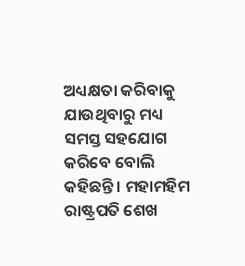ଅଧ୍ୟକ୍ଷତା କରିବାକୁ ଯାଉଥିବାରୁ ମଧ୍ୟ ସମସ୍ତ ସହଯୋଗ କରିବେ ବୋଲି କହିଛନ୍ତି । ମହାମହିମ ରାଷ୍ଟ୍ରପତି ଶେଖ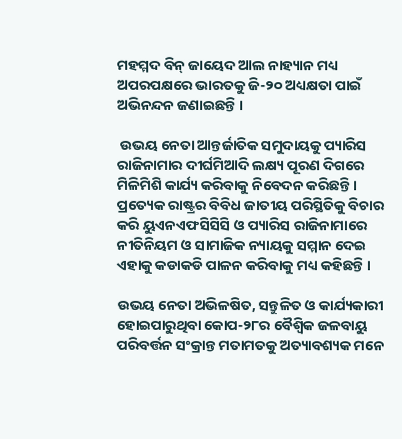ମହମ୍ମଦ ବିନ୍ ଜାୟେଦ ଆଲ ନାହ୍ୟାନ ମଧ୍ୟ ଅପରପକ୍ଷରେ ଭାରତକୁ ଜି-୨୦ ଅଧ୍ୟକ୍ଷତା ପାଇଁ ଅଭିନନ୍ଦନ ଜଣାଇଛନ୍ତି ।

 ଉଭୟ ନେତା ଆନ୍ତର୍ଜାତିକ ସମୁଦାୟକୁ ପ୍ୟାରିସ ରାଜିନାମାର ଦୀର୍ଘମିଆଦି ଲକ୍ଷ୍ୟ ପୂରଣ ଦିଗରେ ମିଳିମିଶି କାର୍ଯ୍ୟ କରିବାକୁ ନିବେଦନ କରିଛନ୍ତି । ପ୍ରତ୍ୟେକ ରାଷ୍ଟ୍ରର ବିବିଧ ଜାତୀୟ ପରିସ୍ଥିତିକୁ ବିଚାର କରି ୟୁଏନଏଫସିସିସି ଓ ପ୍ୟାରିସ ରାଜିନାମାରେ ନୀତିନିୟମ ଓ ସାମାଜିକ ନ୍ୟାୟକୁ ସମ୍ମାନ ଦେଇ ଏହାକୁ କଡାକଡି ପାଳନ କରିବାକୁ ମଧ୍ୟ କହିଛନ୍ତି ।

ଉଭୟ ନେତା ଅଭିଳଷିତ, ସନ୍ତୁଳିତ ଓ କାର୍ଯ୍ୟକାରୀ ହୋଇପାରୁଥିବା କୋପ-୨୮ର ବୈଶ୍ୱିକ ଜଳବାୟୁ ପରିବର୍ତ୍ତନ ସଂକ୍ରାନ୍ତ ମତାମତକୁ ଅତ୍ୟାବଶ୍ୟକ ମନେ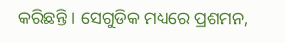କରିଛନ୍ତି । ସେଗୁଡିକ ମଧ୍ୟରେ ପ୍ରଶମନ,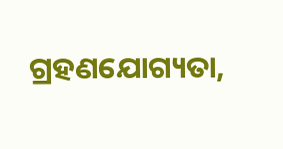ଗ୍ରହଣଯୋଗ୍ୟତା,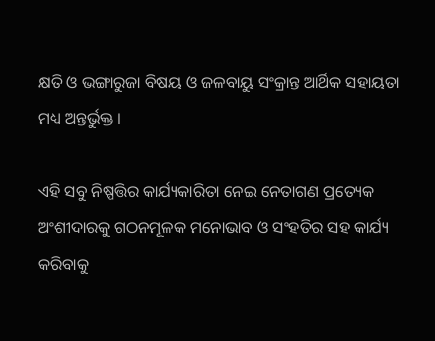କ୍ଷତି ଓ ଭଙ୍ଗାରୁଜା ବିଷୟ ଓ ଜଳବାୟୁ ସଂକ୍ରାନ୍ତ ଆର୍ଥିକ ସହାୟତା ମଧ୍ୟ ଅନ୍ତର୍ଭୁକ୍ତ ।

ଏହି ସବୁ ନିଷ୍ପତ୍ତିର କାର୍ଯ୍ୟକାରିତା ନେଇ ନେତାଗଣ ପ୍ରତ୍ୟେକ ଅଂଶୀଦାରକୁ ଗଠନମୂଳକ ମନୋଭାବ ଓ ସଂହତିର ସହ କାର୍ଯ୍ୟ କରିବାକୁ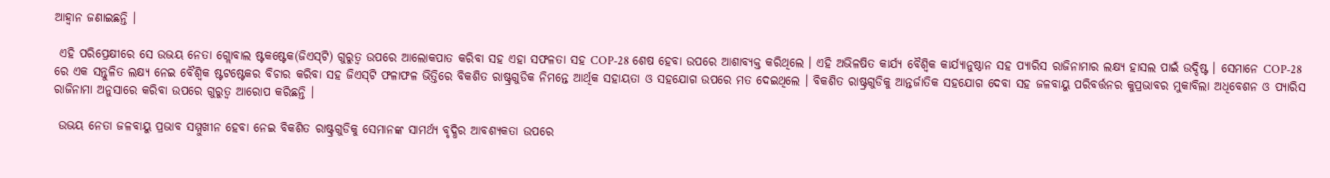ଆହ୍ୱାନ ଜଣାଇଛନ୍ତି ।

 ଏହି ପରିପ୍ରେକ୍ଷୀରେ ସେ ଉଭୟ ନେତା ଗ୍ଲୋବାଲ ଷ୍ଟକଷ୍ଟେକ(ଜିଏସ୍‌ଟି) ଗୁରୁତ୍ୱ ଉପରେ ଆଲୋକପାତ କରିବା ସହ ଏହା ସଫଳତା ସହ COP-28 ଶେଷ ହେବା ଉପରେ ଆଶାବ୍ୟକ୍ତ କରିଥିଲେ । ଏହି ଅଭିଳଷିତ କାର୍ଯ୍ୟ ବୈଶ୍ୱିକ କାର୍ଯ୍ୟାନୁଷ୍ଠାନ ସହ ପ୍ୟାରିସ ରାଜିନାମାର ଲକ୍ଷ୍ୟ ହାସଲ ପାଇଁ ଉଦ୍ଦିଷ୍ଟ । ସେମାନେ COP-28 ରେ ଏକ ସନ୍ତୁଳିତ ଲକ୍ଷ୍ୟ ନେଇ ବୈଶ୍ୱିକ ଷ୍ଟଟଷ୍ଟେକର ବିଚାର କରିବା ସହ ଜିଏସ୍‌ଟି ଫଳାଫଳ ଭିତ୍ତିରେ ବିକଶିତ ରାଷ୍ଟ୍ରଗୁଡିକ ନିମନ୍ତେ ଆର୍ଥିକ ସହାୟତା ଓ ସହଯୋଗ ଉପରେ ମତ ଦେଇଥିଲେ । ବିକଶିତ ରାଷ୍ଟ୍ରଗୁଡିକୁ ଆନ୍ତର୍ଜାତିକ ସହଯୋଗ ଦେବା ସହ ଜଳବାୟୁ ପରିବର୍ତ୍ତନର କୁପ୍ରଭାବର ମୁକାବିଲା ଅଧିବେଶନ ଓ ପ୍ୟାରିସ ରାଜିନାମା ଅନୁସାରେ କରିବା ଉପରେ ଗୁରୁତ୍ୱ ଆରୋପ କରିଛନ୍ତି ।

 ଉଭୟ ନେତା ଜଳବାୟୁ ପ୍ରଭାବ ସମ୍ମୁଖୀନ ହେବା ନେଇ ବିକଶିତ ରାଷ୍ଟ୍ରଗୁଡିକୁ ସେମାନଙ୍କ ସାମର୍ଥ୍ୟ ବୃଦ୍ଧିର ଆବଶ୍ୟକତା ଉପରେ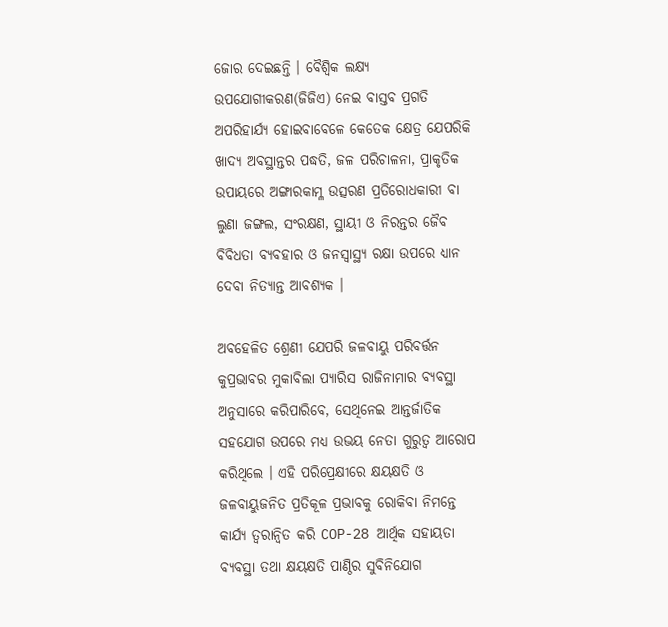ଜୋର ଦେଇଛନ୍ତି । ବୈଶ୍ୱିକ ଲକ୍ଷ୍ୟ ଉପଯୋଗୀକରଣ(ଜିଜିଏ) ନେଇ ବାସ୍ତବ ପ୍ରଗତି ଅପରିହାର୍ଯ୍ୟ ହୋଇବାବେଳେ କେତେକ କ୍ଷେତ୍ର ଯେପରିକି ଖାଦ୍ୟ ଅବସ୍ଥାନ୍ତର ପଦ୍ଧତି, ଜଳ ପରିଚାଳନା, ପ୍ରାକୃତିକ ଉପାୟରେ ଅଙ୍ଗାରକାମ୍ଳ ଉତ୍ସରଣ ପ୍ରତିରୋଧକାରୀ ବା ଲୁଣା ଜଙ୍ଗଲ, ସଂରକ୍ଷଣ, ସ୍ଥାୟୀ ଓ ନିରନ୍ତର ଜୈବ ବିବିଧତା ବ୍ୟବହାର ଓ ଜନସ୍ୱାସ୍ଥ୍ୟ ରକ୍ଷା ଉପରେ ଧ୍ୟାନ ଦେବା ନିତ୍ୟାନ୍ତ ଆବଶ୍ୟକ ।

ଅବହେଳିତ ଶ୍ରେଣୀ ଯେପରି ଜଳବାୟୁ ପରିବର୍ତ୍ତନ କୁପ୍ରଭାବର ମୁକାବିଲା ପ୍ୟାରିସ ରାଜିନାମାର ବ୍ୟବସ୍ଥା ଅନୁସାରେ କରିପାରିବେ, ସେଥିନେଇ ଆନ୍ତର୍ଜାତିକ ସହଯୋଗ ଉପରେ ମଧ୍ୟ ଉଭୟ ନେତା ଗୁରୁତ୍ୱ ଆରୋପ କରିଥିଲେ । ଏହି ପରିପ୍ରେକ୍ଷୀରେ କ୍ଷୟକ୍ଷତି ଓ ଜଳବାୟୁଜନିତ ପ୍ରତିକୂଳ ପ୍ରଭାବକୁ ରୋକିବା ନିମନ୍ତେ କାର୍ଯ୍ୟ ତ୍ୱରାନ୍ୱିତ କରି COP-28 ଆର୍ଥିକ ସହାୟତା ବ୍ୟବସ୍ଥା ତଥା କ୍ଷୟକ୍ଷତି ପାଣ୍ଠିର ସୁବିନିଯୋଗ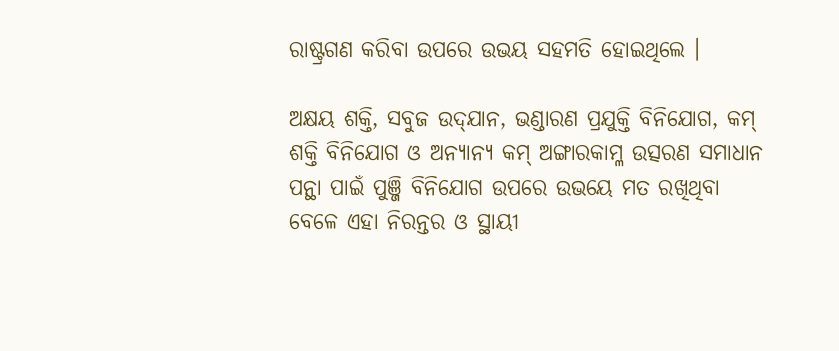ରାଷ୍ଟ୍ରଗଣ କରିବା ଉପରେ ଉଭୟ ସହମତି ହୋଇଥିଲେ ।

ଅକ୍ଷୟ ଶକ୍ତି, ସବୁଜ ଉଦ୍‌ଯାନ, ଭଣ୍ଡାରଣ ପ୍ରଯୁକ୍ତି ବିନିଯୋଗ, କମ୍ ଶକ୍ତି ବିନିଯୋଗ ଓ ଅନ୍ୟାନ୍ୟ କମ୍ ଅଙ୍ଗାରକାମ୍ଳ ଉତ୍ସରଣ ସମାଧାନ ପନ୍ଥା ପାଇଁ ପୁଞ୍ଜି ବିନିଯୋଗ ଉପରେ ଉଭୟେ ମତ ରଖିଥିବା ବେଳେ ଏହା ନିରନ୍ତର ଓ ସ୍ଥାୟୀ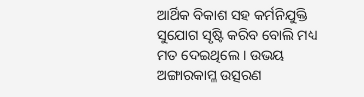ଆର୍ଥିକ ବିକାଶ ସହ କର୍ମନିଯୁକ୍ତି ସୁଯୋଗ ସୃଷ୍ଟି କରିବ ବୋଲି ମଧ୍ୟ ମତ ଦେଇଥିଲେ । ଉଭୟ ଅଙ୍ଗାରକାମ୍ଳ ଉତ୍ସରଣ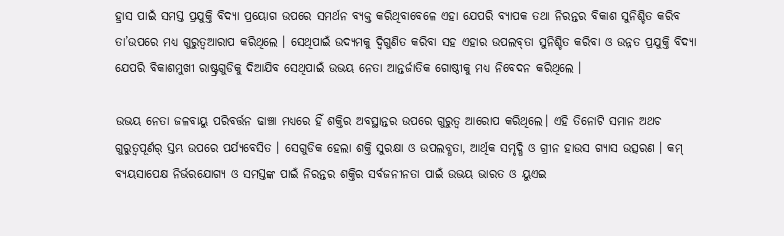ହ୍ରାସ ପାଇଁ ସମସ୍ତ ପ୍ରଯୁକ୍ତି ବିଦ୍ୟା ପ୍ରୟୋଗ ଉପରେ ସମର୍ଥନ ବ୍ୟକ୍ତ କରିଥିବାବେଳେ ଏହା ଯେପରି ବ୍ୟାପକ ତଥା ନିରନ୍ତର ବିକାଶ ସୁନିଶ୍ଚିତ କରିବ ତା’ଉପରେ ମଧ୍ୟ ଗୁରୁତ୍ୱଆରାପ କରିଥିଲେ । ସେଥିପାଇଁ ଉଦ୍ୟମକୁ ଦ୍ୱିଗୁଣିତ କରିବା ସହ ଏହାର ଉପଲବ୍‌ତା ସୁନିଶ୍ଚିତ କରିବା ଓ ଉନ୍ନତ ପ୍ରଯୁକ୍ତି ବିଦ୍ୟା ଯେପରି ବିକାଶମୁଖୀ ରାଷ୍ଟ୍ରଗୁଡିକୁ ଦିଆଯିବ ସେଥିପାଇଁ ଉଭୟ ନେତା ଆନ୍ତର୍ଜାତିକ ଗୋଷ୍ଠୀକୁ ମଧ୍ୟ ନିବେଦନ କରିଥିଲେ ।

ଉଭୟ ନେତା ଜଳବାୟୁ ପରିବର୍ତ୍ତନ ଢାଞ୍ଚା ମଧ୍ୟରେ ହିଁ ଶକ୍ତିର ଅବସ୍ଥାନ୍ତର ଉପରେ ଗୁରୁତ୍ୱ ଆରୋପ କରିଥିଲେ। ଏହି ତିନୋଟି ସମାନ ଅଥଚ ଗୁରୁତ୍ୱପୂର୍ଣର୍ ସ୍ତମ୍ଭ ଉପରେ ପର୍ଯ୍ୟବେସିତ । ସେଗୁଡିକ ହେଲା ଶକ୍ତି ସୁରକ୍ଷା ଓ ଉପଲବ୍ଧତା, ଆର୍ଥିକ ସମୃଦ୍ଧି ଓ ଗ୍ରୀନ ହାଉସ ଗ୍ୟାସ ଉତ୍ସରଣ । କମ୍ ବ୍ୟୟସାପେକ୍ଷ ନିର୍ଭରଯୋଗ୍ୟ ଓ ସମସ୍ତଙ୍କ ପାଇଁ ନିରନ୍ତର ଶକ୍ତିର ସର୍ବଜନୀନତା ପାଇଁ ଉଭୟ ଭାରତ ଓ ୟୁଏଇ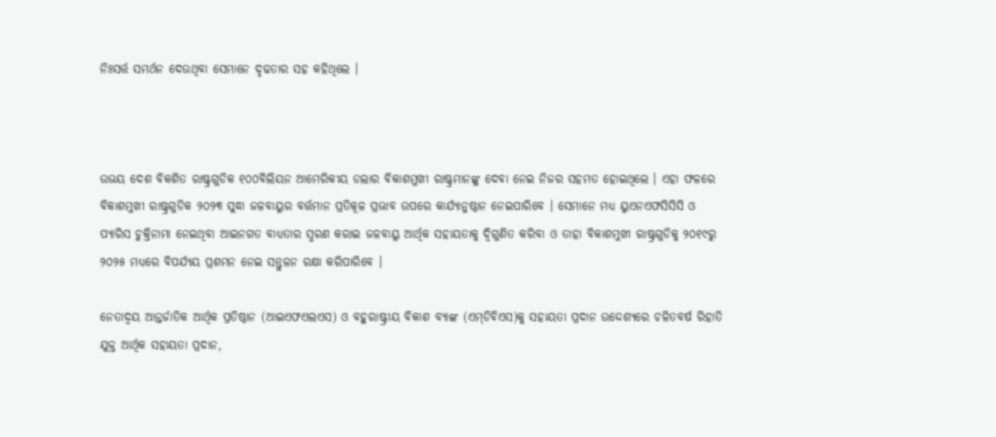ନିଃସର୍ତ୍ତ ସମର୍ଥନ ଦେଉଥିବା ସେମାନେ ଦୃଢତାର ସହ କହିଥିଲେ ।



ଉଭୟ ଦେଶ ବିକଶିତ ରାଷ୍ଟ୍ରଗୁଡିକ ୧୦୦ବିଲିୟନ ଆମେରିକୀୟ ଡଲାର ବିକାଶମୁଖୀ ରାଷ୍ଟ୍ରମାନଙ୍କୁ ଦେବା ନେଇ ନିଜର ସହମତ ହୋଇଥିଲେ । ଏହା ଫଳରେ ବିକାଶମୁଖୀ ରାଷ୍ଟ୍ରଗୁଡିକ ୨୦୨୩ ସୁଦ୍ଧା ଜଳବାୟୁର ବର୍ତ୍ତମାନ ପ୍ରତିକୂଳ ପ୍ରଭାବ ଉପରେ କାର୍ଯ୍ୟାନୁଷ୍ଠାନ ନେଇପାରିବେ । ସେମାନେ ମଧ୍ୟ ୟୁଏନଏଫସିସିସି ଓ ପ୍ୟାରିସ ଚୁକ୍ତିନାମା ନେଇଥିବା ଆଇନଗତ ବାଧ୍ୟତାର ସ୍ମରଣ କରାଇ ଜଳବାୟୁ ଆର୍ଥିକ ସହାୟତାକୁ ଦ୍ୱିଗୁଣିତ କରିବା ଓ ତାହା ବିକାଶମୁଖୀ ରାଷ୍ଟ୍ରଗୁଡିକୁ ୨୦୧୯ରୁ ୨୦୨୫ ମଧ୍ୟରେ ବିପର୍ଯ୍ୟୟ ପ୍ରଶମନ ନେଇ ସନ୍ତୁଳନ ରକ୍ଷା କରିପାରିବେ ।

ନେତାଦ୍ୱୟ ଆନ୍ତର୍ଜାତିକ ଆର୍ଥିକ ପ୍ରତିଷ୍ଠାନ (ଆଇଏଫଏଲଏସ) ଓ ବହୁରାଷ୍ଟ୍ରୀୟ ବିକାଶ ବ୍ୟାଙ୍କ (ଏମ୍‌ଡିବିଏସ)କୁ ସହାୟତା ପ୍ରଦାନ ଉଦ୍ଦେଶ୍ୟରେ ଚଳିତବର୍ଷ ରିହାତି ଯୁକ୍ତ ଆର୍ଥିକ ସହାୟତା ପ୍ରଦାନ,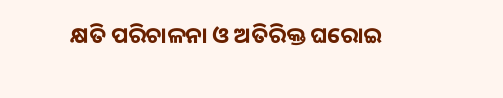କ୍ଷତି ପରିଚାଳନା ଓ ଅତିରିକ୍ତ ଘରୋଇ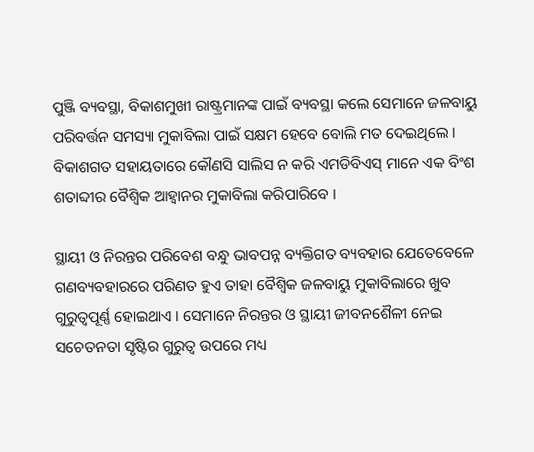ପୁଞ୍ଜି ବ୍ୟବସ୍ଥା, ବିକାଶମୁଖୀ ରାଷ୍ଟ୍ରମାନଙ୍କ ପାଇଁ ବ୍ୟବସ୍ଥା କଲେ ସେମାନେ ଜଳବାୟୁ ପରିବର୍ତ୍ତନ ସମସ୍ୟା ମୁକାବିଲା ପାଇଁ ସକ୍ଷମ ହେବେ ବୋଲି ମତ ଦେଇଥିଲେ । ବିକାଶଗତ ସହାୟତାରେ କୌଣସି ସାଲିସ ନ କରି ଏମଡିବିଏସ୍ ମାନେ ଏକ ବିଂଶ ଶତାବ୍ଦୀର ବୈଶ୍ୱିକ ଆହ୍ୱାନର ମୁକାବିଲା କରିପାରିବେ ।

ସ୍ଥାୟୀ ଓ ନିରନ୍ତର ପରିବେଶ ବନ୍ଧୁ ଭାବପନ୍ନ ବ୍ୟକ୍ତିଗତ ବ୍ୟବହାର ଯେତେବେଳେ ଗଣବ୍ୟବହାରରେ ପରିଣତ ହୁଏ ତାହା ବୈଶ୍ୱିକ ଜଳବାୟୁ ମୁକାବିଲାରେ ଖୁବ ଗୁରୁତ୍ୱପୂର୍ଣ୍ଣ ହୋଇଥାଏ । ସେମାନେ ନିରନ୍ତର ଓ ସ୍ଥାୟୀ ଜୀବନଶୈଳୀ ନେଇ ସଚେତନତା ସୃଷ୍ଟିର ଗୁରୁତ୍ୱ ଉପରେ ମଧ୍ୟ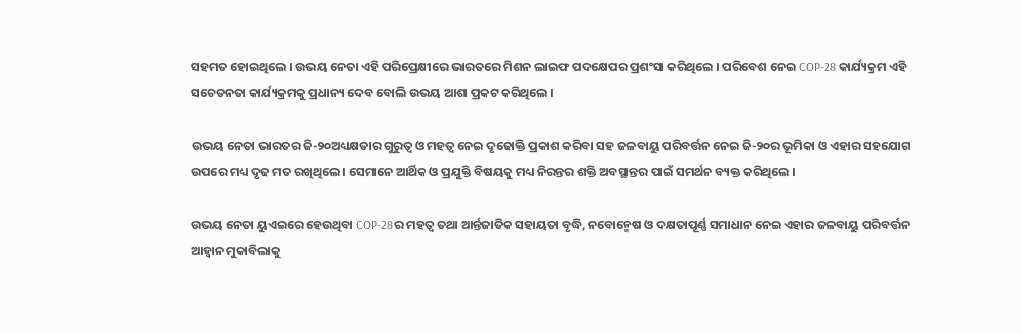ସହମତ ହୋଇଥିଲେ । ଉଭୟ ନେତା ଏହି ପରିପ୍ରେକ୍ଷୀରେ ଭାରତରେ ମିଶନ ଲାଇଫ ପଦକ୍ଷେପର ପ୍ରଶଂସା କରିଥିଲେ । ପରିବେଶ ନେଇ COP-28 କାର୍ଯ୍ୟକ୍ରମ ଏହି ସଚେତନତା କାର୍ଯ୍ୟକ୍ରମକୁ ପ୍ରଧାନ୍ୟ ଦେବ ବୋଲି ଉଭୟ ଆଶା ପ୍ରକଟ କରିଥିଲେ ।

ଉଭୟ ନେତା ଭାରତର ଜି-୨୦ଅଧ୍ୟକ୍ଷତାର ଗୁରୁତ୍ୱ ଓ ମହତ୍ୱ ନେଇ ଦୃଢୋକ୍ତି ପ୍ରକାଶ କରିବା ସହ ଜଳବାୟୁ ପରିବର୍ତ୍ତନ ନେଇ ଜି-୨୦ର ଭୂମିକା ଓ ଏହାର ସହଯୋଗ ଉପରେ ମଧ୍ୟ ଦୃଢ ମତ ରଖିଥିଲେ । ସେମାନେ ଆର୍ଥିକ ଓ ପ୍ରଯୁକ୍ତି ବିଷୟକୁ ମଧ୍ୟ ନିରନ୍ତର ଶକ୍ତି ଅବସ୍ଥାନ୍ତର ପାଇଁ ସମର୍ଥନ ବ୍ୟକ୍ତ କରିଥିଲେ ।

ଉଭୟ ନେତା ୟୁଏଇରେ ହେଉଥିବା COP-28ର ମହତ୍ୱ ତଥା ଆର୍ନ୍ତଜାତିକ ସହାୟତା ବୃଦ୍ଧି, ନବୋନ୍ମେଷ ଓ ଦକ୍ଷତାପୂର୍ଣ୍ଣ ସମାଧାନ ନେଇ ଏହାର ଜଳବାୟୁ ପରିବର୍ତ୍ତନ ଆହ୍ୱାନ ମୁକାବିଲାକୁ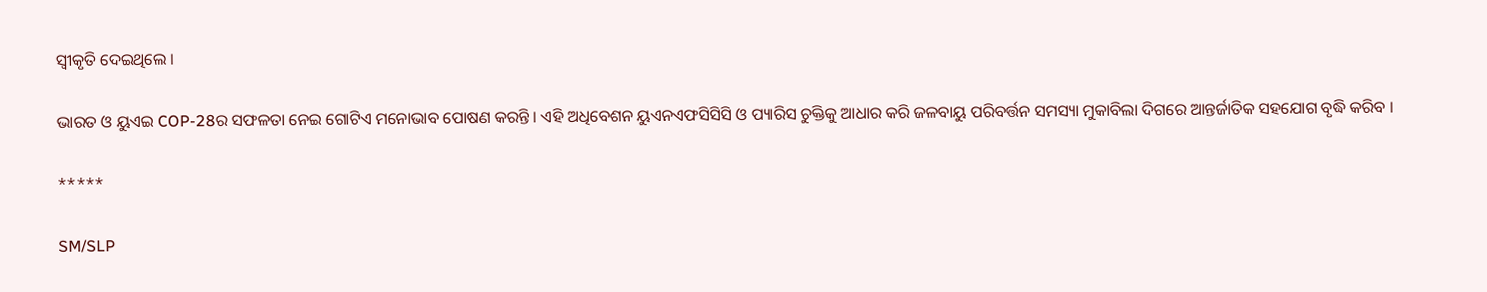ସ୍ୱୀକୃତି ଦେଇଥିଲେ ।

ଭାରତ ଓ ୟୁଏଇ COP-28ର ସଫଳତା ନେଇ ଗୋଟିଏ ମନୋଭାବ ପୋଷଣ କରନ୍ତି । ଏହି ଅଧିବେଶନ ୟୁଏନଏଫସିସିସି ଓ ପ୍ୟାରିସ ଚୁକ୍ତିକୁ ଆଧାର କରି ଜଳବାୟୁ ପରିବର୍ତ୍ତନ ସମସ୍ୟା ମୁକାବିଲା ଦିଗରେ ଆନ୍ତର୍ଜାତିକ ସହଯୋଗ ବୃଦ୍ଧି କରିବ ।

*****

SM/SLP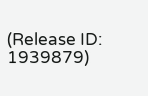(Release ID: 1939879)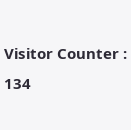Visitor Counter : 134